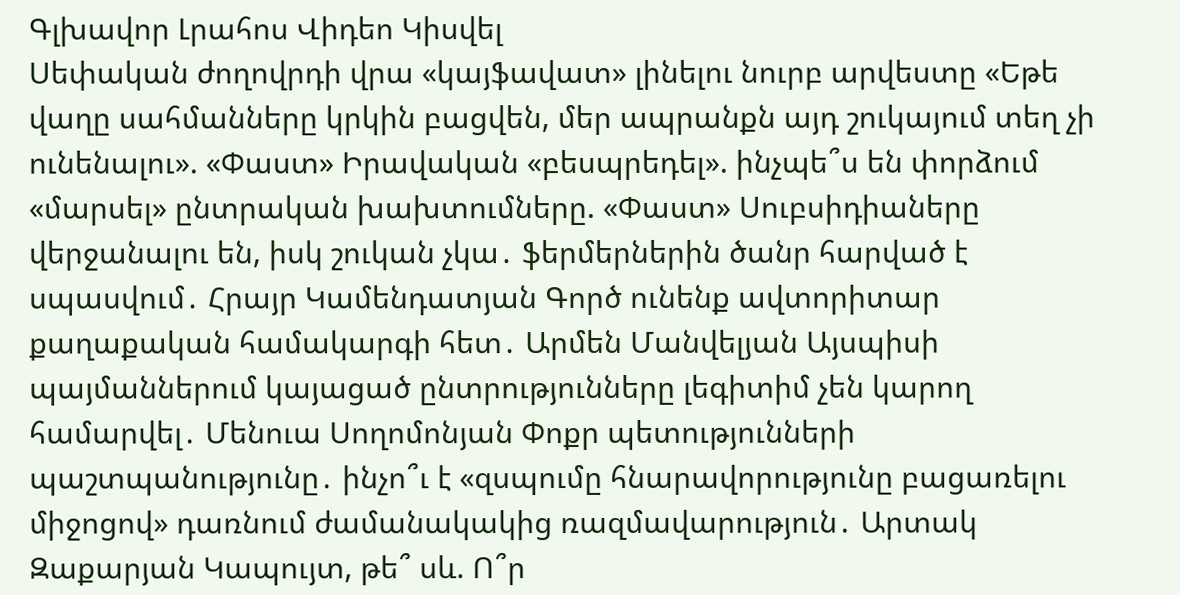Գլխավոր Լրահոս Վիդեո Կիսվել
Սեփական ժողովրդի վրա «կայֆավատ» լինելու նուրբ արվեստը «Եթե վաղը սահմանները կրկին բացվեն, մեր ապրանքն այդ շուկայում տեղ չի ունենալու». «Փաստ» Իրավական «բեսպրեդել». ինչպե՞ս են փորձում «մարսել» ընտրական խախտումները. «Փաստ» Սուբսիդիաները վերջանալու են, իսկ շուկան չկա․ ֆերմերներին ծանր հարված է սպասվում․ Հրայր Կամենդատյան Գործ ունենք ավտորիտար քաղաքական համակարգի հետ․ Արմեն Մանվելյան Այսպիսի պայմաններում կայացած ընտրությունները լեգիտիմ չեն կարող համարվել․ Մենուա Սողոմոնյան Փոքր պետությունների պաշտպանությունը․ ինչո՞ւ է «զսպումը հնարավորությունը բացառելու միջոցով» դառնում ժամանակակից ռազմավարություն․ Արտակ Զաքարյան Կապույտ, թե՞ սև. Ո՞ր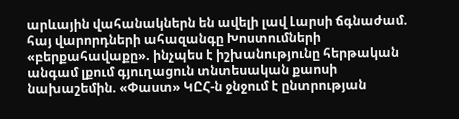արևային վահանակներն են ավելի լավ Լարսի ճգնաժամ. հայ վարորդների ահազանգը Խոստումների «բերքահավաքը». ինչպես է իշխանությունը հերթական անգամ լքում գյուղացուն տնտեսական քաոսի նախաշեմին. «Փաստ» ԿԸՀ-ն ջնջում է ընտրության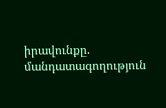իրավունքը. մանդատագողություն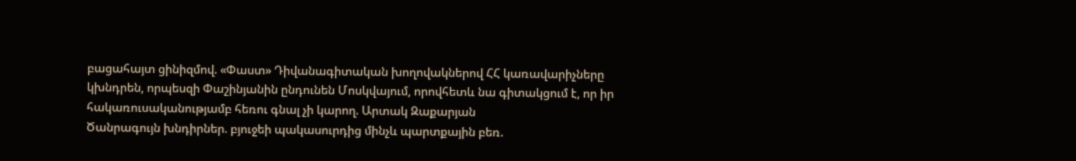բացահայտ ցինիզմով. «Փաստ» Դիվանագիտական խողովակներով ՀՀ կառավարիչները կխնդրեն, որպեսզի Փաշինյանին ընդունեն Մոսկվայում, որովհետև նա գիտակցում է, որ իր հակառուսականությամբ հեռու գնալ չի կարող. Արտակ Զաքարյան
Ծանրագույն խնդիրներ. բյուջեի պակասուրդից մինչև պարտքային բեռ.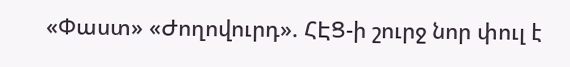«Փաստ» «Ժողովուրդ». ՀԷՑ-ի շուրջ նոր փուլ է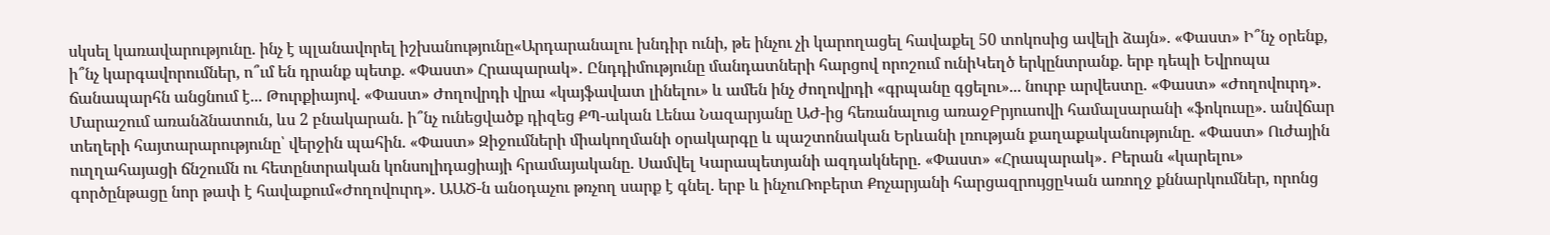սկսել կառավարությունը. ինչ է պլանավորել իշխանությունը«Արդարանալու խնդիր ունի, թե ինչու չի կարողացել հավաքել 50 տոկոսից ավելի ձայն». «Փաստ» Ի՞նչ օրենք, ի՞նչ կարգավորումներ, ո՞ւմ են դրանք պետք. «Փաստ» Հրապարակ»․ Ընդդիմությունը մանդատների հարցով որոշում ունիԿեղծ երկընտրանք. երբ դեպի Եվրոպա ճանապարհն անցնում է... Թուրքիայով. «Փաստ» Ժողովրդի վրա «կայֆավատ լինելու» և ամեն ինչ ժողովրդի «գրպանը գցելու»... նուրբ արվեստը. «Փաստ» «Ժողովուրդ». Մարաշում առանձնատուն, ևս 2 բնակարան. ի՞նչ ունեցվածք դիզեց ՔՊ-ական Լենա Նազարյանը ԱԺ-ից հեռանալուց առաջԲրյուսովի համալսարանի «ֆոկուսը». անվճար տեղերի հայտարարությունը՝ վերջին պահին. «Փաստ» Զիջումների միակողմանի օրակարգը և պաշտոնական Երևանի լռության քաղաքականությունը. «Փաստ» Ուժային ուղղահայացի ճնշումն ու հետընտրական կոնսոլիդացիայի հրամայականը. Սամվել Կարապետյանի ազդակները. «Փաստ» «Հրապարակ»․ Բերան «կարելու» գործընթացը նոր թափ է հավաքում«Ժողովուրդ». ԱԱԾ-ն անօդաչու թռչող սարք է գնել. երբ և ինչուՌոբերտ Քոչարյանի հարցազրույցըԿան առողջ քննարկումներ, որոնց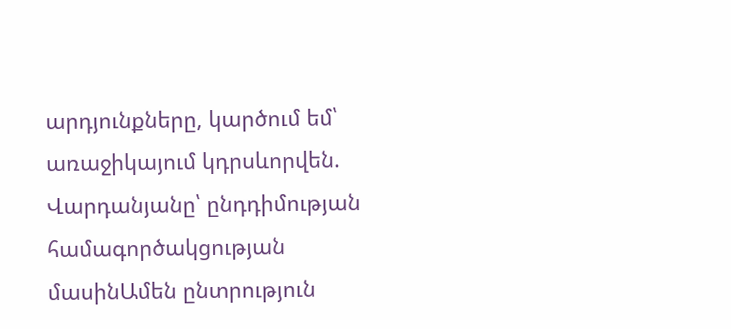արդյունքները, կարծում եմ՝ առաջիկայում կդրսևորվեն. Վարդանյանը՝ ընդդիմության համագործակցության մասինԱմեն ընտրություն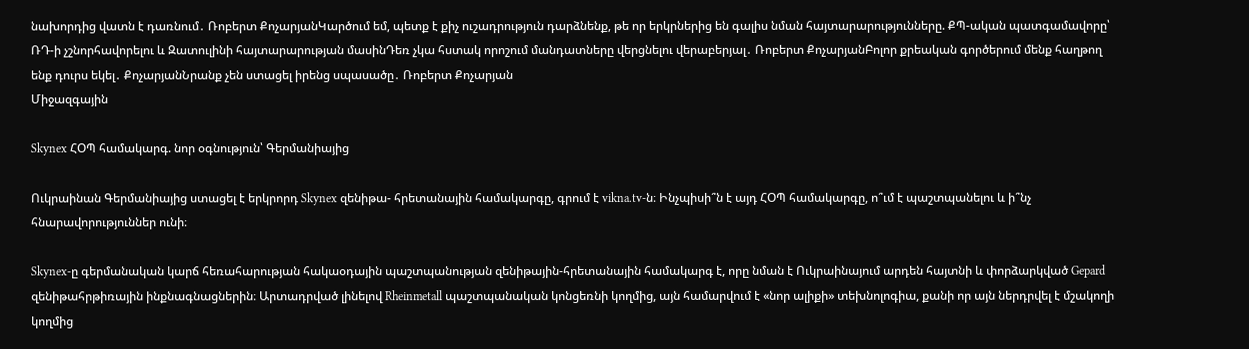նախորդից վատն է դառնում․ Ռոբերտ ՔոչարյանԿարծում եմ, պետք է քիչ ուշադրություն դարձնենք, թե որ երկրներից են գալիս նման հայտարարությունները. ՔՊ-ական պատգամավորը՝ ՌԴ-ի չշնորհավորելու և Զատուլինի հայտարարության մասինԴեռ չկա հստակ որոշում մանդատները վերցնելու վերաբերյալ․ Ռոբերտ ՔոչարյանԲոլոր քրեական գործերում մենք հաղթող ենք դուրս եկել․ ՔոչարյանՆրանք չեն ստացել իրենց սպասածը․ Ռոբերտ Քոչարյան
Միջազգային

Skynex ՀՕՊ համակարգ. նոր օգնություն՝ Գերմանիայից

Ուկրաինան Գերմանիայից ստացել է երկրորդ Skynex զենիթա- հրետանային համակարգը, գրում է vikna.tv-ն։ Ինչպիսի՞ն է այդ ՀՕՊ համակարգը, ո՞ւմ է պաշտպանելու և ի՞նչ հնարավորություններ ունի։

Skynex-ը գերմանական կարճ հեռահարության հակաօդային պաշտպանության զենիթային-հրետանային համակարգ է, որը նման է Ուկրաինայում արդեն հայտնի և փորձարկված Gepard զենիթահրթիռային ինքնագնացներին։ Արտադրված լինելով Rheinmetall պաշտպանական կոնցեռնի կողմից, այն համարվում է «նոր ալիքի» տեխնոլոգիա, քանի որ այն ներդրվել է մշակողի կողմից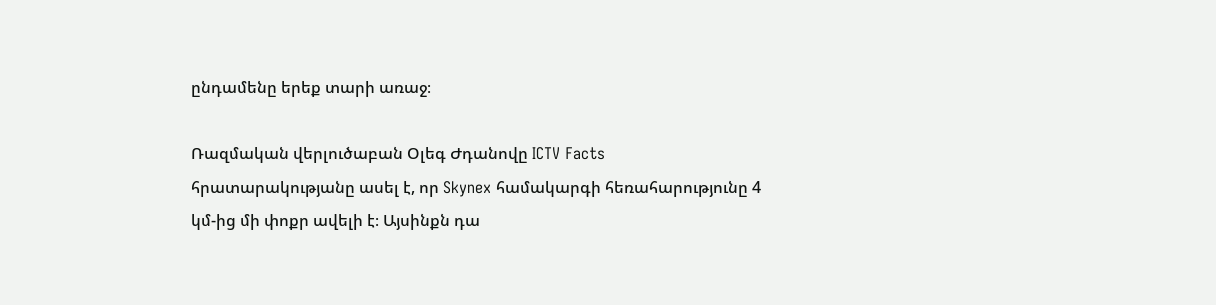ընդամենը երեք տարի առաջ։

Ռազմական վերլուծաբան Օլեգ Ժդանովը ICTV Facts հրատարակությանը ասել է, որ Skynex համակարգի հեռահարությունը 4 կմ-ից մի փոքր ավելի է։ Այսինքն դա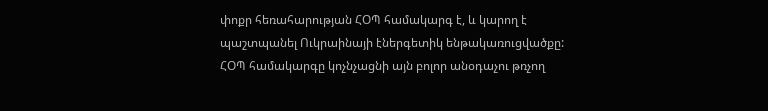փոքր հեռահարության ՀՕՊ համակարգ է, և կարող է պաշտպանել Ուկրաինայի էներգետիկ ենթակառուցվածքը: ՀՕՊ համակարգը կոչնչացնի այն բոլոր անօդաչու թռչող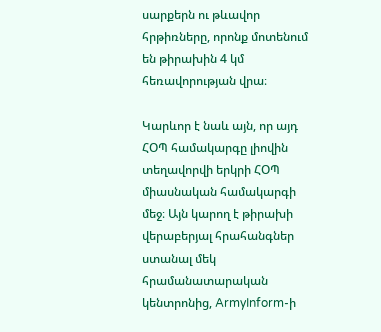սարքերն ու թևավոր հրթիռները, որոնք մոտենում են թիրախին 4 կմ հեռավորության վրա։

Կարևոր է նաև այն, որ այդ ՀՕՊ համակարգը լիովին տեղավորվի երկրի ՀՕՊ միասնական համակարգի մեջ։ Այն կարող է թիրախի վերաբերյալ հրահանգներ ստանալ մեկ հրամանատարական կենտրոնից, ArmyInform-ի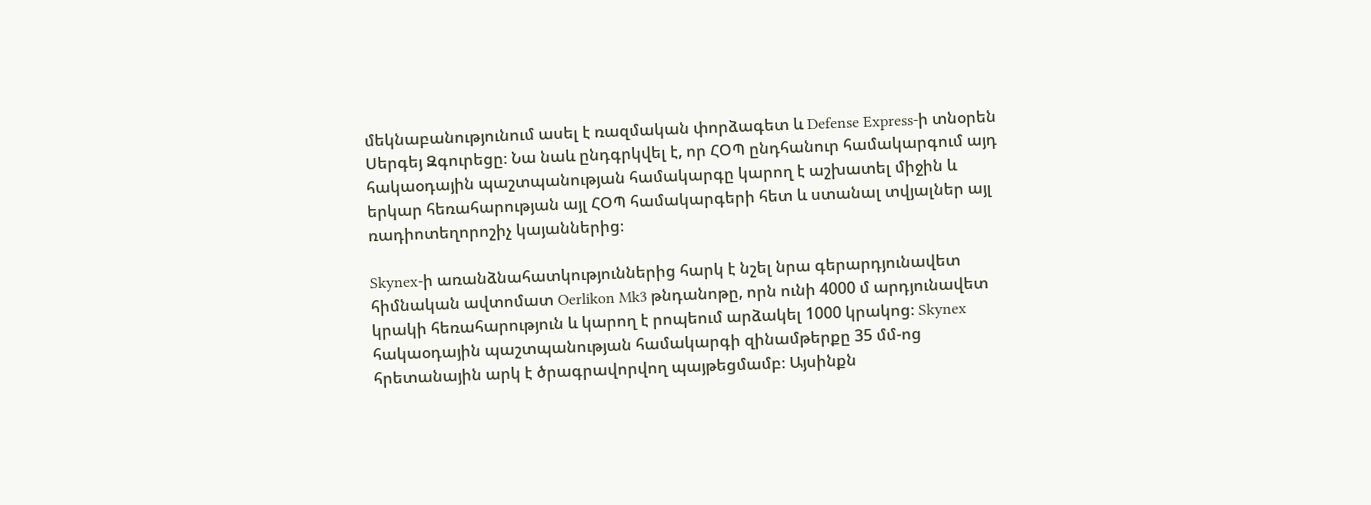մեկնաբանությունում ասել է ռազմական փորձագետ և Defense Express-ի տնօրեն Սերգեյ Զգուրեցը։ Նա նաև ընդգրկվել է, որ ՀՕՊ ընդհանուր համակարգում այդ հակաօդային պաշտպանության համակարգը կարող է աշխատել միջին և երկար հեռահարության այլ ՀՕՊ համակարգերի հետ և ստանալ տվյալներ այլ ռադիոտեղորոշիչ կայաններից։

Skynex-ի առանձնահատկություններից հարկ է նշել նրա գերարդյունավետ հիմնական ավտոմատ Oerlikon Mk3 թնդանոթը, որն ունի 4000 մ արդյունավետ կրակի հեռահարություն և կարող է րոպեում արձակել 1000 կրակոց։ Skynex հակաօդային պաշտպանության համակարգի զինամթերքը 35 մմ-ոց  հրետանային արկ է ծրագրավորվող պայթեցմամբ։ Այսինքն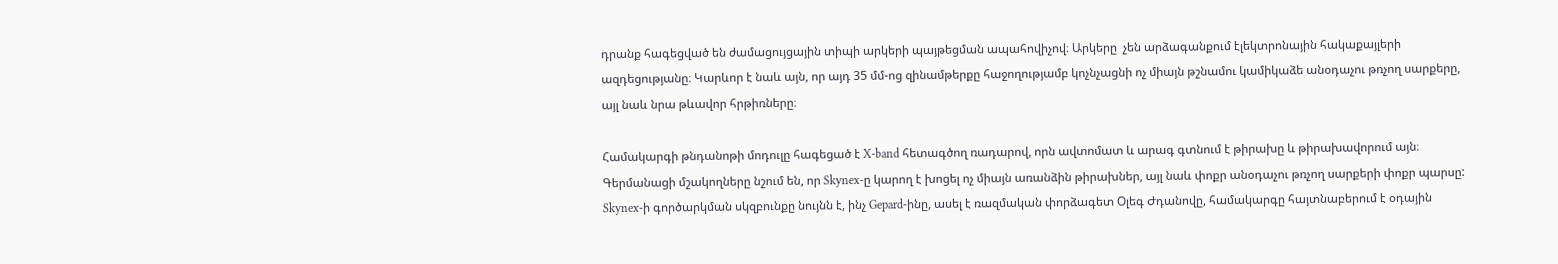դրանք հագեցված են ժամացույցային տիպի արկերի պայթեցման ապահովիչով։ Արկերը  չեն արձագանքում էլեկտրոնային հակաքայլերի ազդեցությանը։ Կարևոր է նաև այն, որ այդ 35 մմ-ոց զինամթերքը հաջողությամբ կոչնչացնի ոչ միայն թշնամու կամիկաձե անօդաչու թռչող սարքերը, այլ նաև նրա թևավոր հրթիռները։

Համակարգի թնդանոթի մոդուլը հագեցած է X-band հետագծող ռադարով, որն ավտոմատ և արագ գտնում է թիրախը և թիրախավորում այն։ Գերմանացի մշակողները նշում են, որ Skynex-ը կարող է խոցել ոչ միայն առանձին թիրախներ, այլ նաև փոքր անօդաչու թռչող սարքերի փոքր պարսը: Skynex-ի գործարկման սկզբունքը նույնն է, ինչ Gepard-ինը, ասել է ռազմական փորձագետ Օլեգ Ժդանովը, համակարգը հայտնաբերում է օդային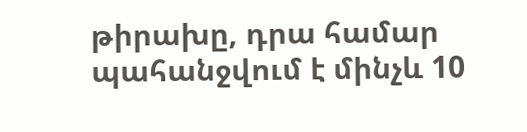թիրախը, դրա համար պահանջվում է մինչև 10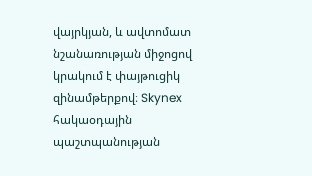վայրկյան, և ավտոմատ նշանառության միջոցով կրակում է փայթուցիկ զինամթերքով։ Skynex հակաօդային պաշտպանության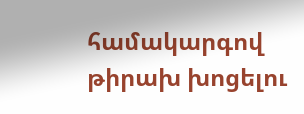համակարգով թիրախ խոցելու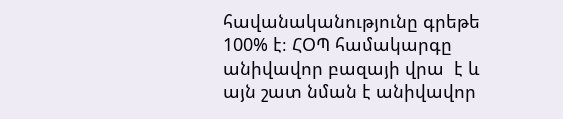հավանականությունը գրեթե 100% է։ ՀՕՊ համակարգը  անիվավոր բազայի վրա  է և այն շատ նման է անիվավոր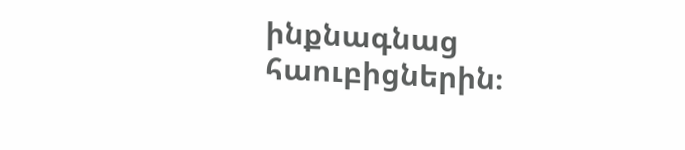ինքնագնաց հաուբիցներին։